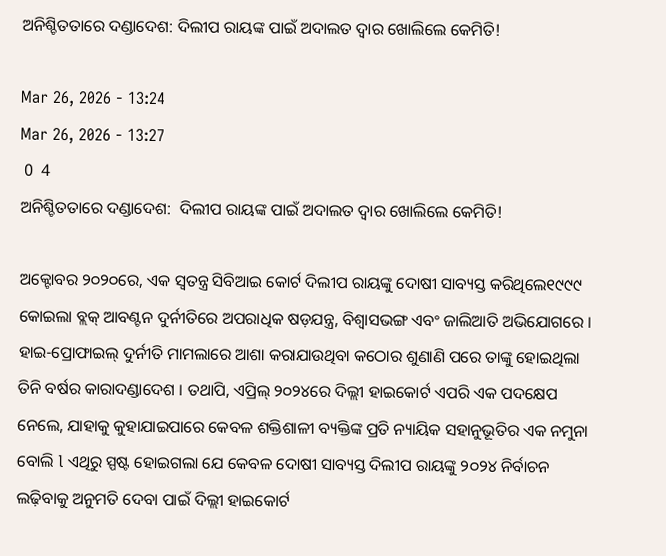ଅନିଶ୍ଚିତତାରେ ଦଣ୍ଡାଦେଶ: ଦିଲୀପ ରାୟଙ୍କ ପାଇଁ ଅଦାଲତ ଦ୍ୱାର ଖୋଲିଲେ କେମିତି!

Mar 26, 2026 - 13:24
Mar 26, 2026 - 13:27
 0  4
ଅନିଶ୍ଚିତତାରେ ଦଣ୍ଡାଦେଶ:  ଦିଲୀପ ରାୟଙ୍କ ପାଇଁ ଅଦାଲତ ଦ୍ୱାର ଖୋଲିଲେ କେମିତି!

ଅକ୍ଟୋବର ୨୦୨୦ରେ, ଏକ ସ୍ୱତନ୍ତ୍ର ସିବିଆଇ କୋର୍ଟ ଦିଲୀପ ରାୟଙ୍କୁ ଦୋଷୀ ସାବ୍ୟସ୍ତ କରିଥିଲେ୧୯୯୯ କୋଇଲା ବ୍ଲକ୍ ଆବଣ୍ଟନ ଦୁର୍ନୀତିରେ ଅପରାଧିକ ଷଡ଼ଯନ୍ତ୍ର, ବିଶ୍ୱାସଭଙ୍ଗ ଏବଂ ଜାଲିଆତି ଅଭିଯୋଗରେ । ହାଇ-ପ୍ରୋଫାଇଲ୍ ଦୁର୍ନୀତି ମାମଲାରେ ଆଶା କରାଯାଉଥିବା କଠୋର ଶୁଣାଣି ପରେ ତାଙ୍କୁ ହୋଇଥିଲା ତିନି ବର୍ଷର କାରାଦଣ୍ଡାଦେଶ । ତଥାପି, ଏପ୍ରିଲ୍ ୨୦୨୪ରେ ଦିଲ୍ଲୀ ହାଇକୋର୍ଟ ଏପରି ଏକ ପଦକ୍ଷେପ ନେଲେ, ଯାହାକୁ କୁହାଯାଇପାରେ କେବଳ ଶକ୍ତିଶାଳୀ ବ୍ୟକ୍ତିଙ୍କ ପ୍ରତି ନ୍ୟାୟିକ ସହାନୁଭୂତିର ଏକ ନମୁନା ବୋଲି l ଏଥିରୁ ସ୍ପଷ୍ଟ ହୋଇଗଲା ଯେ କେବଳ ଦୋଷୀ ସାବ୍ୟସ୍ତ ଦିଲୀପ ରାୟଙ୍କୁ ୨୦୨୪ ନିର୍ବାଚନ ଲଢ଼ିବାକୁ ଅନୁମତି ଦେବା ପାଇଁ ଦିଲ୍ଲୀ ହାଇକୋର୍ଟ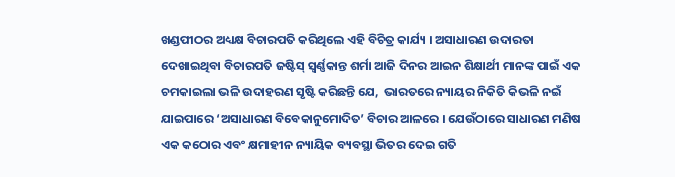ଖଣ୍ଡପୀଠର ଅଧ୍ୟକ୍ଷ ବିଚାରପତି କରିଥିଲେ ଏହି ବିଚିତ୍ର କାର୍ଯ୍ୟ । ଅସାଧାରଣ ଉଦାରତା ଦେଖାଇଥିବା ବିଚାରପତି ଜଷ୍ଟିସ୍ ସ୍ୱର୍ଣ୍ଣକାନ୍ତ ଶର୍ମା ଆଜି ଦିନର ଆଇନ ଶିକ୍ଷାର୍ଥୀ ମାନଙ୍କ ପାଇଁ ଏକ ଚମକାଇଲା ଭଳି ଉଦାହରଣ ସୃଷ୍ଟି କରିଛନ୍ତି ଯେ,  ଭାରତରେ ନ୍ୟାୟର ନିକିତି କିଭଳି ନଇଁ ଯାଇପାରେ ‘ଅସାଧାରଣ ବିବେକାନୁମୋଦିତ’ ବିଚାର ଆଳରେ । ଯେଉଁଠାରେ ସାଧାରଣ ମଣିଷ ଏକ କଠୋର ଏବଂ କ୍ଷମାହୀନ ନ୍ୟାୟିକ ବ୍ୟବସ୍ଥା ଭିତର ଦେଇ ଗତି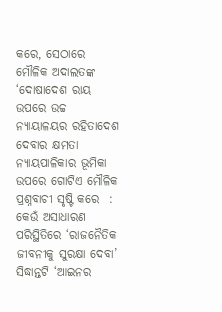କରେ, ସେଠାରେ ମୌଳିକ ଅଦାଲତଙ୍କ ‘ଦୋଷାଦେଶ ରାୟ ଉପରେ ଉଚ୍ଚ ନ୍ୟାୟାଳୟର ରହିତାଦେଶ ଦେବାର କ୍ଷମତା ନ୍ୟାୟପାଳିକାର ଭୂମିକା ଉପରେ ଗୋଟିଏ ମୌଳିକ ପ୍ରଶ୍ନବାଚୀ ସୃଷ୍ଟି କରେ  : କେଉଁ ଅସାଧାରଣ ପରିସ୍ଥିତିରେ ‘ରାଜନୈତିକ ଜୀବନୀକୁ ସୁରକ୍ଷା ଦେବା’ ସିଦ୍ଧାନ୍ତଟି ‘ଆଇନର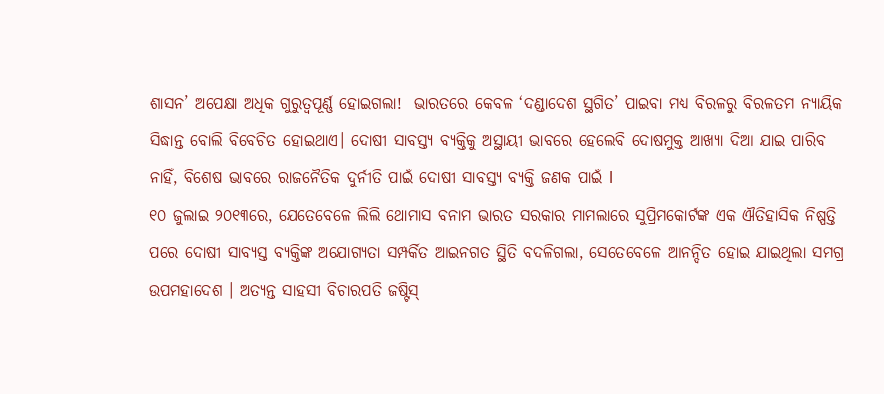ଶାସନ’ ଅପେକ୍ଷା ଅଧିକ ଗୁରୁତ୍ୱପୂର୍ଣ୍ଣ ହୋଇଗଲା!  ଭାରତରେ କେବଳ ‘ଦଣ୍ଡାଦେଶ ସ୍ଥଗିତ’ ପାଇବା ମଧ୍ୟ ବିରଳରୁ ବିରଳତମ ନ୍ୟାୟିକ ସିଦ୍ଧାନ୍ତ ବୋଲି ବିବେଚିତ ହୋଇଥାଏ। ଦୋଷୀ ସାବସ୍ତ୍ୟ ବ୍ୟକ୍ତିକୁ ଅସ୍ଥାୟୀ ଭାବରେ ହେଲେବି ଦୋଷମୁକ୍ତ ଆଖ୍ୟା ଦିଆ ଯାଇ ପାରିବ ନାହିଁ, ବିଶେଷ ଭାବରେ ରାଜନୈତିକ ଦୁର୍ନୀତି ପାଇଁ ଦୋଷୀ ସାବସ୍ତ୍ୟ ବ୍ୟକ୍ତି ଜଣକ ପାଇଁ l
୧୦ ଜୁଲାଇ ୨୦୧୩ରେ, ଯେତେବେଳେ ଲିଲି ଥୋମାସ ବନାମ ଭାରତ ସରକାର ମାମଲାରେ ସୁପ୍ରିମକୋର୍ଟଙ୍କ ଏକ ଐତିହାସିକ ନିଷ୍ପତ୍ତି ପରେ ଦୋଷୀ ସାବ୍ୟସ୍ତ ବ୍ୟକ୍ତିଙ୍କ ଅଯୋଗ୍ୟତା ସମ୍ପର୍କିତ ଆଇନଗତ ସ୍ଥିତି ବଦଳିଗଲା, ସେତେବେଳେ ଆନନ୍ଦିତ ହୋଇ ଯାଇଥିଲା ସମଗ୍ର ଉପମହାଦେଶ । ଅତ୍ୟନ୍ତ ସାହସୀ ବିଚାରପତି ଜଷ୍ଟିସ୍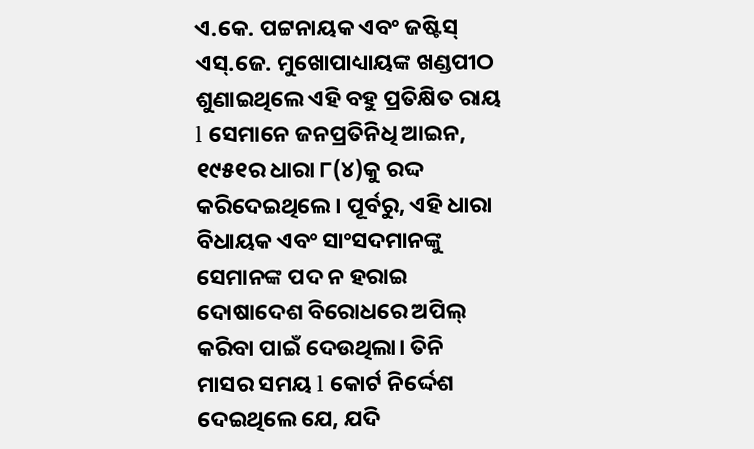ଏ.କେ. ପଟ୍ଟନାୟକ ଏବଂ ଜଷ୍ଟିସ୍ ଏସ୍.ଜେ. ମୁଖୋପାଧ୍ୟାୟଙ୍କ ଖଣ୍ଡପୀଠ ଶୁଣାଇଥିଲେ ଏହି ବହୁ ପ୍ରତିକ୍ଷିତ ରାୟ l ସେମାନେ ଜନପ୍ରତିନିଧି ଆଇନ, ୧୯୫୧ର ଧାରା ୮(୪)କୁ ରଦ୍ଦ କରିଦେଇଥିଲେ। ପୂର୍ବରୁ, ଏହି ଧାରା ବିଧାୟକ ଏବଂ ସାଂସଦମାନଙ୍କୁ ସେମାନଙ୍କ ପଦ ନ ହରାଇ ଦୋଷାଦେଶ ବିରୋଧରେ ଅପିଲ୍ କରିବା ପାଇଁ ଦେଉଥିଲା। ତିନି ମାସର ସମୟ l କୋର୍ଟ ନିର୍ଦ୍ଦେଶ ଦେଇଥିଲେ ଯେ, ଯଦି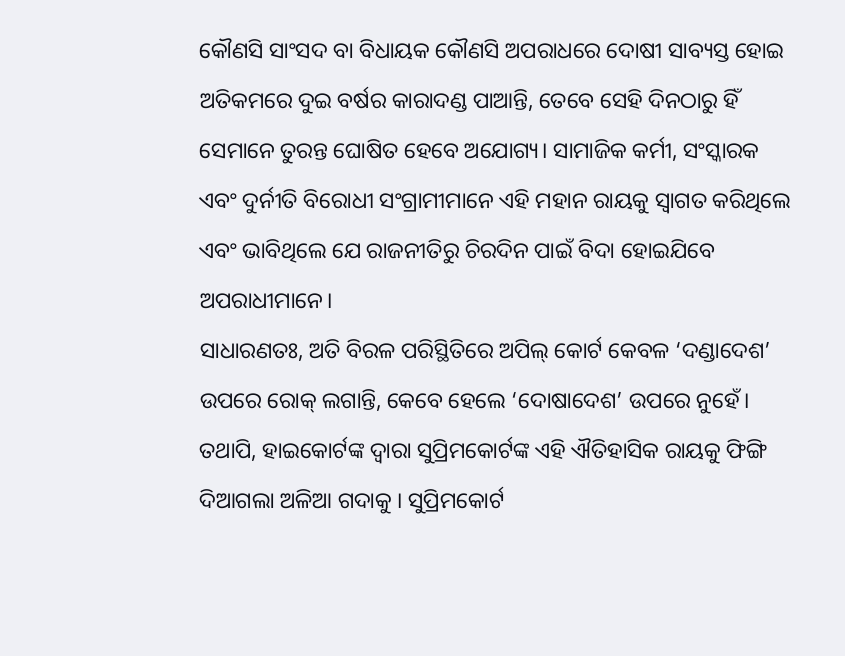କୌଣସି ସାଂସଦ ବା ବିଧାୟକ କୌଣସି ଅପରାଧରେ ଦୋଷୀ ସାବ୍ୟସ୍ତ ହୋଇ ଅତିକମରେ ଦୁଇ ବର୍ଷର କାରାଦଣ୍ଡ ପାଆନ୍ତି, ତେବେ ସେହି ଦିନଠାରୁ ହିଁ ସେମାନେ ତୁରନ୍ତ ଘୋଷିତ ହେବେ ଅଯୋଗ୍ୟ। ସାମାଜିକ କର୍ମୀ, ସଂସ୍କାରକ ଏବଂ ଦୁର୍ନୀତି ବିରୋଧୀ ସଂଗ୍ରାମୀମାନେ ଏହି ମହାନ ରାୟକୁ ସ୍ୱାଗତ କରିଥିଲେ ଏବଂ ଭାବିଥିଲେ ଯେ ରାଜନୀତିରୁ ଚିରଦିନ ପାଇଁ ବିଦା ହୋଇଯିବେ ଅପରାଧୀମାନେ।
ସାଧାରଣତଃ, ଅତି ବିରଳ ପରିସ୍ଥିତିରେ ଅପିଲ୍ କୋର୍ଟ କେବଳ ‘ଦଣ୍ଡାଦେଶ’ ଉପରେ ରୋକ୍ ଲଗାନ୍ତି, କେବେ ହେଲେ ‘ଦୋଷାଦେଶ’ ଉପରେ ନୁହେଁ। ତଥାପି, ହାଇକୋର୍ଟଙ୍କ ଦ୍ୱାରା ସୁପ୍ରିମକୋର୍ଟଙ୍କ ଏହି ଐତିହାସିକ ରାୟକୁ ଫିଙ୍ଗି ଦିଆଗଲା ଅଳିଆ ଗଦାକୁ । ସୁପ୍ରିମକୋର୍ଟ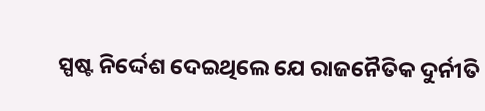ସ୍ପଷ୍ଟ ନିର୍ଦ୍ଦେଶ ଦେଇଥିଲେ ଯେ ରାଜନୈତିକ ଦୁର୍ନୀତି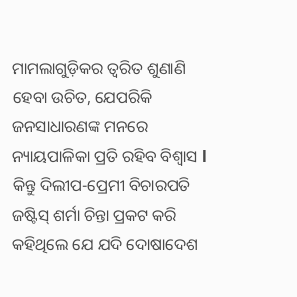ମାମଲାଗୁଡ଼ିକର ତ୍ୱରିତ ଶୁଣାଣି ହେବା ଉଚିତ, ଯେପରିକି ଜନସାଧାରଣଙ୍କ ମନରେ ନ୍ୟାୟପାଳିକା ପ୍ରତି ରହିବ ବିଶ୍ୱାସ l କିନ୍ତୁ ଦିଲୀପ-ପ୍ରେମୀ ବିଚାରପତି ଜଷ୍ଟିସ୍ ଶର୍ମା ଚିନ୍ତା ପ୍ରକଟ କରି କହିଥିଲେ ଯେ ଯଦି ଦୋଷାଦେଶ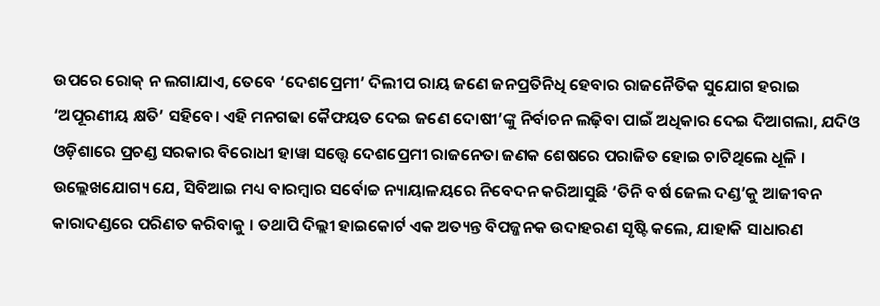ଉପରେ ରୋକ୍ ନ ଲଗାଯାଏ, ତେବେ ‘ଦେଶପ୍ରେମୀ’ ଦିଲୀପ ରାୟ ଜଣେ ଜନପ୍ରତିନିଧି ହେବାର ରାଜନୈତିକ ସୁଯୋଗ ହରାଇ ‘ଅପୂରଣୀୟ କ୍ଷତି’ ସହିବେ। ଏହି ମନଗଢା କୈଫୟତ ଦେଇ ଜଣେ ଦୋଷୀ’ଙ୍କୁ ନିର୍ବାଚନ ଲଢ଼ିବା ପାଇଁ ଅଧିକାର ଦେଇ ଦିଆଗଲା, ଯଦିଓ ଓଡ଼ିଶାରେ ପ୍ରଚଣ୍ଡ ସରକାର ବିରୋଧୀ ହାୱା ସତ୍ତ୍ୱେ ଦେଶପ୍ରେମୀ ରାଜନେତା ଜଣକ ଶେଷରେ ପରାଜିତ ହୋଇ ଚାଟିଥିଲେ ଧୂଳି । ଉଲ୍ଲେଖଯୋଗ୍ୟ ଯେ, ସିବିଆଇ ମଧ୍ୟ ବାରମ୍ବାର ସର୍ବୋଚ୍ଚ ନ୍ୟାୟାଳୟରେ ନିବେଦନ କରିଆସୁଛି ‘ତିନି ବର୍ଷ ଜେଲ ଦଣ୍ଡ’କୁ ଆଜୀବନ କାରାଦଣ୍ଡରେ ପରିଣତ କରିବାକୁ । ତଥାପି ଦିଲ୍ଲୀ ହାଇକୋର୍ଟ ଏକ ଅତ୍ୟନ୍ତ ବିପଜ୍ଜନକ ଉଦାହରଣ ସୃଷ୍ଟି କଲେ, ଯାହାକି ସାଧାରଣ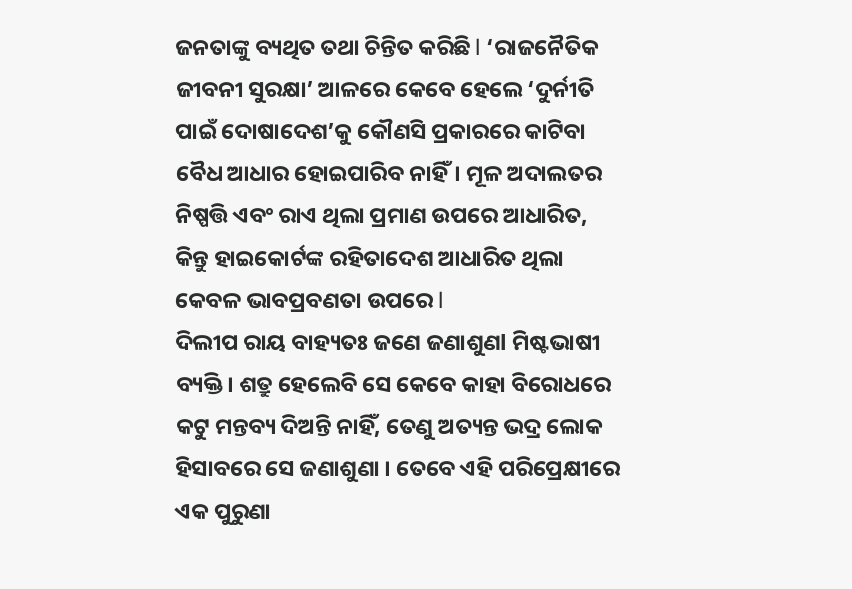ଜନତାଙ୍କୁ ବ୍ୟଥିତ ତଥା ଚିନ୍ତିତ କରିଛି l ‘ରାଜନୈତିକ ଜୀବନୀ ସୁରକ୍ଷା’ ଆଳରେ କେବେ ହେଲେ ‘ଦୁର୍ନୀତି ପାଇଁ ଦୋଷାଦେଶ’କୁ କୌଣସି ପ୍ରକାରରେ କାଟିବା ବୈଧ ଆଧାର ହୋଇପାରିବ ନାହିଁ। ମୂଳ ଅଦାଲତର ନିଷ୍ପତ୍ତି ଏବଂ ରାଏ ଥିଲା ପ୍ରମାଣ ଉପରେ ଆଧାରିତ, କିନ୍ତୁ ହାଇକୋର୍ଟଙ୍କ ରହିତାଦେଶ ଆଧାରିତ ଥିଲା କେବଳ ଭାବପ୍ରବଣତା ଉପରେ l
ଦିଲୀପ ରାୟ ବାହ୍ୟତଃ ଜଣେ ଜଣାଶୁଣl ମିଷ୍ଟଭାଷୀ ବ୍ୟକ୍ତି। ଶତ୍ରୁ ହେଲେବି ସେ କେବେ କାହା ବିରୋଧରେ କଟୁ ମନ୍ତବ୍ୟ ଦିଅନ୍ତି ନାହିଁ, ତେଣୁ ଅତ୍ୟନ୍ତ ଭଦ୍ର ଲୋକ ହିସାବରେ ସେ ଜଣାଶୁଣା । ତେବେ ଏହି ପରିପ୍ରେକ୍ଷୀରେ ଏକ ପୁରୁଣା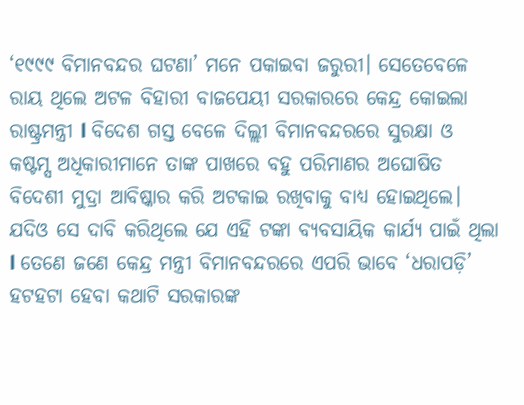‘୧୯୯୯ ବିମାନବନ୍ଦର ଘଟଣା’ ମନେ ପକାଇବା ଜରୁରୀ। ସେତେବେଳେ ରାୟ ଥିଲେ ଅଟଳ ବିହାରୀ ବାଜପେୟୀ ସରକାରରେ କେନ୍ଦ୍ର କୋଇଲା ରାଷ୍ଟ୍ରମନ୍ତ୍ରୀ l ବିଦେଶ ଗସ୍ତ ବେଳେ ଦିଲ୍ଲୀ ବିମାନବନ୍ଦରରେ ସୁରକ୍ଷା ଓ କଷ୍ଟମ୍ସ ଅଧିକାରୀମାନେ ତାଙ୍କ ପାଖରେ ବହୁ ପରିମାଣର ଅଘୋଷିତ ବିଦେଶୀ ମୁଦ୍ରା ଆବିଷ୍କାର କରି ଅଟକାଇ ରଖିବାକୁ ବାଧ୍ୟ ହୋଇଥିଲେ। ଯଦିଓ ସେ ଦାବି କରିଥିଲେ ଯେ ଏହି ଟଙ୍କା ବ୍ୟବସାୟିକ କାର୍ଯ୍ୟ ପାଇଁ ଥିଲା l ତେଣେ ଜଣେ କେନ୍ଦ୍ର ମନ୍ତ୍ରୀ ବିମାନବନ୍ଦରରେ ଏପରି ଭାବେ ‘ଧରାପଡ଼ି’ ହଟହଟା ହେବା କଥାଟି ସରକାରଙ୍କ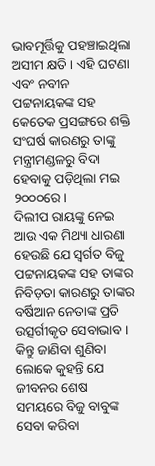ଭାବମୂର୍ତ୍ତିକୁ ପହଞ୍ଚାଇଥିଲା ଅସୀମ କ୍ଷତି । ଏହି ଘଟଣା ଏବଂ ନବୀନ ପଟ୍ଟନାୟକଙ୍କ ସହ କେତେକ ପ୍ରସଙ୍ଗରେ ଶକ୍ତି ସଂଘର୍ଷ କାରଣରୁ ତାଙ୍କୁ ମନ୍ତ୍ରୀମଣ୍ଡଳରୁ ବିଦା ହେବାକୁ ପଡ଼ିଥିଲା ମଇ ୨୦୦୦ରେ।
ଦିଲୀପ ରାୟଙ୍କୁ ନେଇ ଆଉ ଏକ ମିଥ୍ୟା ଧାରଣା ହେଉଛି ଯେ ସ୍ୱର୍ଗତ ବିଜୁ ପଟ୍ଟନାୟକଙ୍କ ସହ ତାଙ୍କର ନିବିଡ଼ତା କାରଣରୁ ତାଙ୍କର ବର୍ଷିଆନ ନେତାଙ୍କ ପ୍ରତି ଉତ୍ସର୍ଗୀକୃତ ସେବାଭାବ । କିନ୍ତୁ ଜାଣିବା ଶୁଣିବା ଲୋକେ କୁହନ୍ତି ଯେ ଜୀବନର ଶେଷ ସମୟରେ ବିଜୁ ବାବୁଙ୍କ ସେବା କରିବା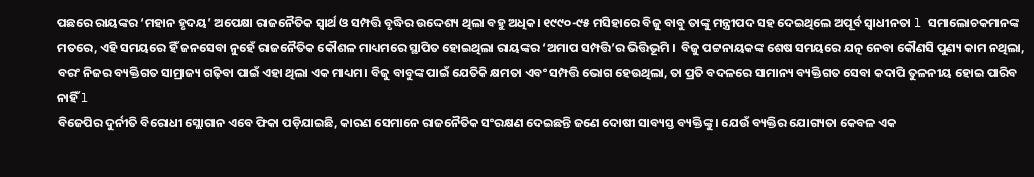ପଛରେ ରାୟଙ୍କର ‘ମହାନ ହୃଦୟ’ ଅପେକ୍ଷା ରାଜନୈତିକ ସ୍ୱାର୍ଥ ଓ ସମ୍ପତ୍ତି ବୃଦ୍ଧିର ଉଦ୍ଦେଶ୍ୟ ଥିଲା ବହୁ ଅଧିକ। ୧୯୯୦-୯୫ ମସିହାରେ ବିଜୁ ବାବୁ ତାଙ୍କୁ ମନ୍ତ୍ରୀପଦ ସହ ଦେଇଥିଲେ ଅପୂର୍ବ ସ୍ୱାଧୀନତା l ସମାଲୋଚକମାନଙ୍କ ମତରେ, ଏହି ସମୟରେ ହିଁ ଜନସେବା ନୁହେଁ ରାଜନୈତିକ କୌଶଳ ମାଧ୍ୟମରେ ସ୍ଥାପିତ ହୋଇଥିଲା ରାୟଙ୍କର ‘ଅମାପ ସମ୍ପତ୍ତି’ର ଭିତ୍ତିଭୂମି ।  ବିଜୁ ପଟ୍ଟନାୟକଙ୍କ ଶେଷ ସମୟରେ ଯତ୍ନ ନେବା କୌଣସି ପୁଣ୍ୟ କାମ ନଥିଲା, ବରଂ ନିଜର ବ୍ୟକ୍ତିଗତ ସାମ୍ରାଜ୍ୟ ଗଢ଼ିବା ପାଇଁ ଏହା ଥିଲା ଏକ ମାଧ୍ୟମ। ବିଜୁ ବାବୁଙ୍କ ପାଇଁ ଯେତିକି କ୍ଷମତା ଏବଂ ସମ୍ପତ୍ତି ଭୋଗ ହେଉଥିଲା, ତା ପ୍ରତି ବଦଳରେ ସାମାନ୍ୟ ବ୍ୟକ୍ତିଗତ ସେବା କଦାପି ତୁଳନୀୟ ହୋଇ ପାରିବ ନାହିଁ l
ବିଜେପିର ଦୁର୍ନୀତି ବିରୋଧୀ ସ୍ଲୋଗାନ ଏବେ ଫିକା ପଡ଼ିଯାଇଛି, କାରଣ ସେମାନେ ରାଜନୈତିକ ସଂରକ୍ଷଣ ଦେଇଛନ୍ତି ଜଣେ ଦୋଷୀ ସାବ୍ୟସ୍ତ ବ୍ୟକ୍ତିଙ୍କୁ । ଯେଉଁ ବ୍ୟକ୍ତିର ଯୋଗ୍ୟତା କେବଳ ଏକ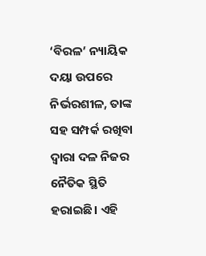‘ବିରଳ’ ନ୍ୟାୟିକ ଦୟା ଉପରେ ନିର୍ଭରଶୀଳ, ତାଙ୍କ ସହ ସମ୍ପର୍କ ରଖିବା ଦ୍ୱାରା ଦଳ ନିଜର ନୈତିକ ସ୍ଥିତି ହରାଇଛି। ଏହି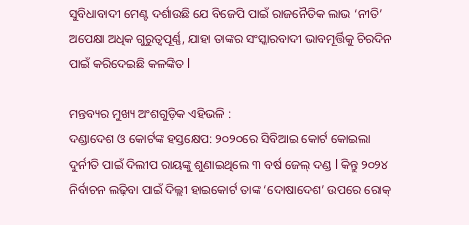ସୁବିଧାବାଦୀ ମେଣ୍ଟ ଦର୍ଶାଉଛି ଯେ ବିଜେପି ପାଇଁ ରାଜନୈତିକ ଲାଭ ‘ନୀତି’ ଅପେକ୍ଷା ଅଧିକ ଗୁରୁତ୍ୱପୂର୍ଣ୍ଣ, ଯାହା ତାଙ୍କର ସଂସ୍କାରବାଦୀ ଭାବମୂର୍ତ୍ତିକୁ ଚିରଦିନ ପାଇଁ କରିଦେଇଛି କଳଙ୍କିତ l

ମନ୍ତବ୍ୟର ମୁଖ୍ୟ ଅଂଶଗୁଡ଼ିକ ଏହିଭଳି :
ଦଣ୍ଡାଦେଶ ଓ କୋର୍ଟଙ୍କ ହସ୍ତକ୍ଷେପ: ୨୦୨୦ରେ ସିବିଆଇ କୋର୍ଟ କୋଇଲା ଦୁର୍ନୀତି ପାଇଁ ଦିଲୀପ ରାୟଙ୍କୁ ଶୁଣାଇଥିଲେ ୩ ବର୍ଷ ଜେଲ୍ ଦଣ୍ଡ l କିନ୍ତୁ ୨୦୨୪ ନିର୍ବାଚନ ଲଢ଼ିବା ପାଇଁ ଦିଲ୍ଲୀ ହାଇକୋର୍ଟ ତାଙ୍କ ‘ଦୋଷାଦେଶ’ ଉପରେ ରୋକ୍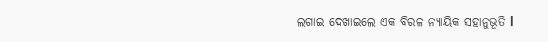ଲଗାଇ ଦେଖାଇଲେ ଏକ ବିରଳ ନ୍ୟାୟିକ ସହାନୁଭୂତି l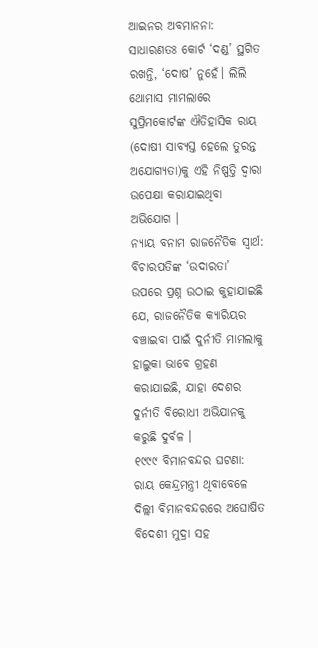ଆଇନର ଅବମାନନା: ସାଧାରଣତଃ କୋର୍ଟ ‘ଦଣ୍ଡ’ ସ୍ଥଗିତ ରଖନ୍ତି, ‘ଦୋଷ’ ନୁହେଁ। ଲିଲି ଥୋମାସ ମାମଲାରେ ସୁପ୍ରିମକୋର୍ଟଙ୍କ ଐତିହାସିକ ରାୟ (ଦୋଷୀ ସାବ୍ୟସ୍ତ ହେଲେ ତୁରନ୍ତ ଅଯୋଗ୍ୟତା)କୁ ଏହି ନିଷ୍ପତ୍ତି ଦ୍ୱାରା ଉପେକ୍ଷା କରାଯାଇଥିବା ଅଭିଯୋଗ ।
ନ୍ୟାୟ ବନାମ ରାଜନୈତିକ ସ୍ୱାର୍ଥ: ବିଚାରପତିଙ୍କ ‘ଉଦାରତା’ ଉପରେ ପ୍ରଶ୍ନ ଉଠାଇ କୁହାଯାଇଛି ଯେ, ରାଜନୈତିକ କ୍ୟାରିୟର ବଞ୍ଚାଇବା ପାଇଁ ଦୁର୍ନୀତି ମାମଲାକୁ ହାଲୁକା ଭାବେ ଗ୍ରହଣ କରାଯାଇଛି, ଯାହା ଦେଶର ଦୁର୍ନୀତି ବିରୋଧୀ ଅଭିଯାନକୁ କରୁଛି ଦୁର୍ବଳ ।
୧୯୯୯ ବିମାନବନ୍ଦର ଘଟଣା: ରାୟ କେନ୍ଦ୍ରମନ୍ତ୍ରୀ ଥିବାବେଳେ ଦିଲ୍ଲୀ ବିମାନବନ୍ଦରରେ ଅଘୋଷିତ ବିଦେଶୀ ମୁଦ୍ରା ସହ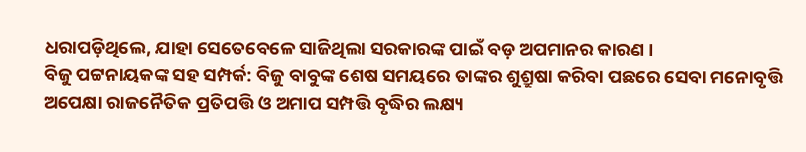ଧରାପଡ଼ିଥିଲେ, ଯାହା ସେତେବେଳେ ସାଜିଥିଲା ସରକାରଙ୍କ ପାଇଁ ବଡ଼ ଅପମାନର କାରଣ ।
ବିଜୁ ପଟ୍ଟନାୟକଙ୍କ ସହ ସମ୍ପର୍କ: ବିଜୁ ବାବୁଙ୍କ ଶେଷ ସମୟରେ ତାଙ୍କର ଶୁଶ୍ରୁଷା କରିବା ପଛରେ ସେବା ମନୋବୃତ୍ତି ଅପେକ୍ଷା ରାଜନୈତିକ ପ୍ରତିପତ୍ତି ଓ ଅମାପ ସମ୍ପତ୍ତି ବୃଦ୍ଧିର ଲକ୍ଷ୍ୟ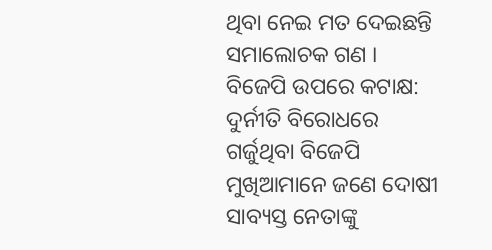ଥିବା ନେଇ ମତ ଦେଇଛନ୍ତି ସମାଲୋଚକ ଗଣ ।
ବିଜେପି ଉପରେ କଟାକ୍ଷ: ଦୁର୍ନୀତି ବିରୋଧରେ ଗର୍ଜୁଥିବା ବିଜେପି ମୁଖିଆମାନେ ଜଣେ ଦୋଷୀ ସାବ୍ୟସ୍ତ ନେତାଙ୍କୁ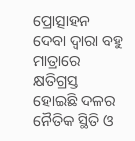ପ୍ରୋତ୍ସାହନ ଦେବା ଦ୍ୱାରା ବହୁ ମାତ୍ରାରେ କ୍ଷତିଗ୍ରସ୍ତ ହୋଇଛି ଦଳର ନୈତିକ ସ୍ଥିତି ଓ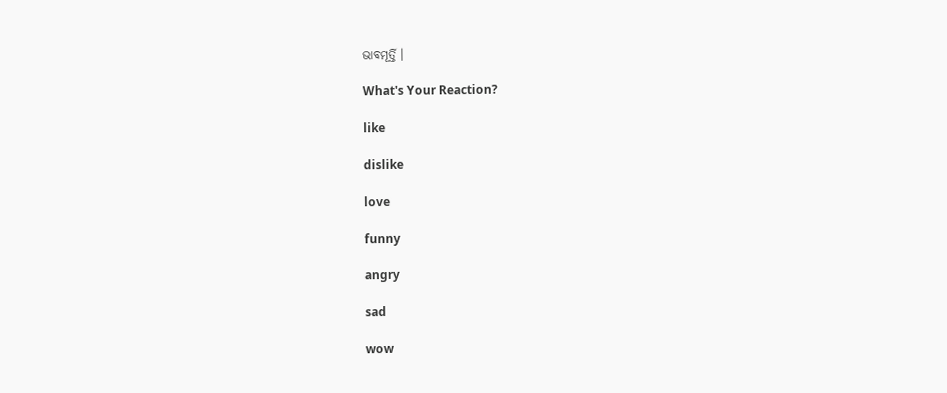ଭାବମୂର୍ତ୍ତି ।

What's Your Reaction?

like

dislike

love

funny

angry

sad

wow